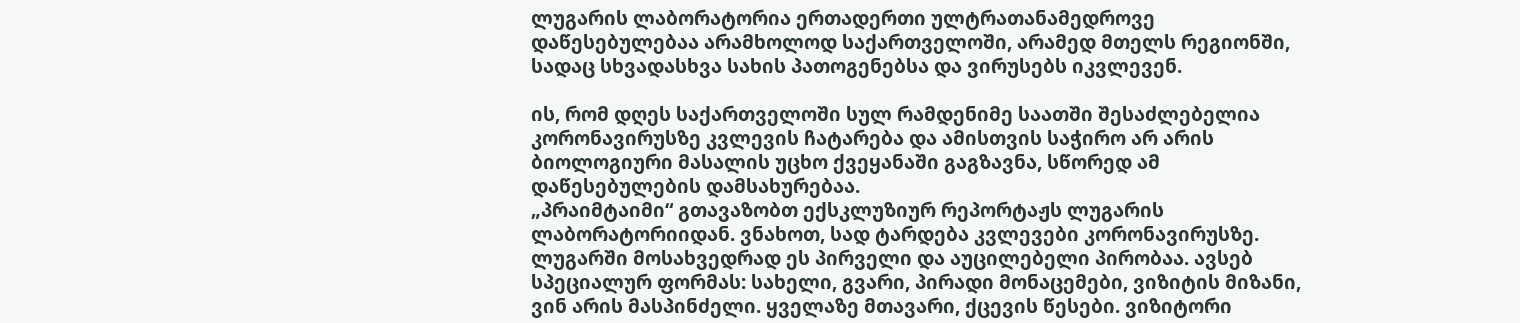ლუგარის ლაბორატორია ერთადერთი ულტრათანამედროვე დაწესებულებაა არამხოლოდ საქართველოში, არამედ მთელს რეგიონში, სადაც სხვადასხვა სახის პათოგენებსა და ვირუსებს იკვლევენ.

ის, რომ დღეს საქართველოში სულ რამდენიმე საათში შესაძლებელია კორონავირუსზე კვლევის ჩატარება და ამისთვის საჭირო არ არის ბიოლოგიური მასალის უცხო ქვეყანაში გაგზავნა, სწორედ ამ დაწესებულების დამსახურებაა.
„პრაიმტაიმი“ გთავაზობთ ექსკლუზიურ რეპორტაჟს ლუგარის ლაბორატორიიდან. ვნახოთ, სად ტარდება კვლევები კორონავირუსზე.
ლუგარში მოსახვედრად ეს პირველი და აუცილებელი პირობაა. ავსებ სპეციალურ ფორმას: სახელი, გვარი, პირადი მონაცემები, ვიზიტის მიზანი, ვინ არის მასპინძელი. ყველაზე მთავარი, ქცევის წესები. ვიზიტორი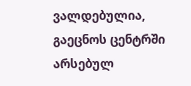ვალდებულია, გაეცნოს ცენტრში არსებულ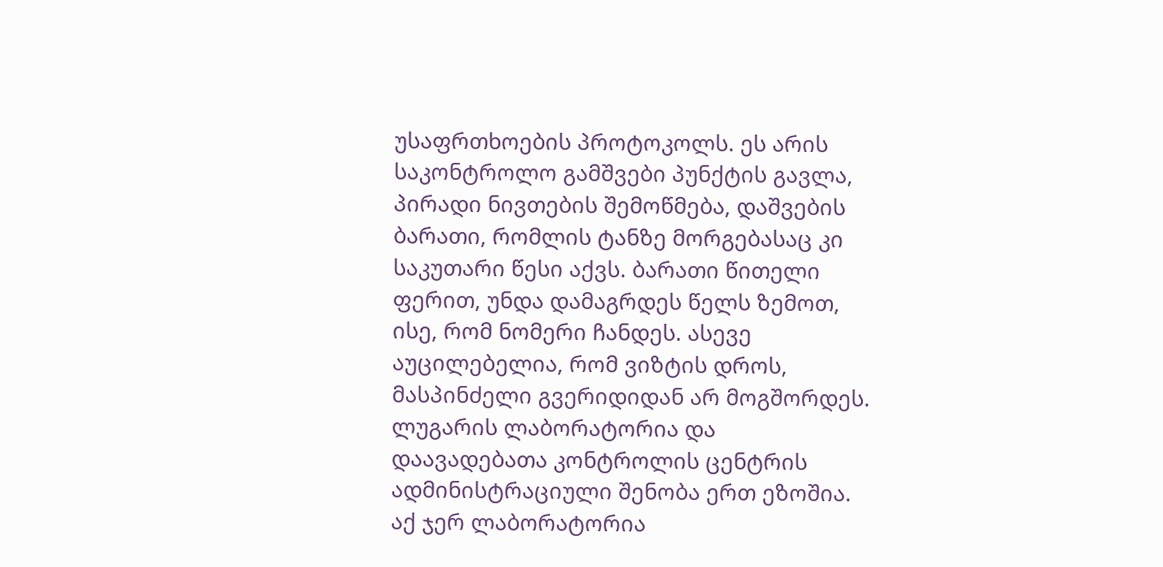უსაფრთხოების პროტოკოლს. ეს არის საკონტროლო გამშვები პუნქტის გავლა, პირადი ნივთების შემოწმება, დაშვების ბარათი, რომლის ტანზე მორგებასაც კი საკუთარი წესი აქვს. ბარათი წითელი ფერით, უნდა დამაგრდეს წელს ზემოთ, ისე, რომ ნომერი ჩანდეს. ასევე აუცილებელია, რომ ვიზტის დროს, მასპინძელი გვერიდიდან არ მოგშორდეს.
ლუგარის ლაბორატორია და დაავადებათა კონტროლის ცენტრის ადმინისტრაციული შენობა ერთ ეზოშია. აქ ჯერ ლაბორატორია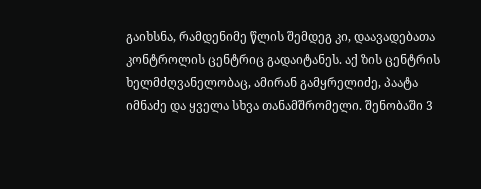გაიხსნა, რამდენიმე წლის შემდეგ კი, დაავადებათა კონტროლის ცენტრიც გადაიტანეს. აქ ზის ცენტრის ხელმძღვანელობაც, ამირან გამყრელიძე, პაატა იმნაძე და ყველა სხვა თანამშრომელი. შენობაში 3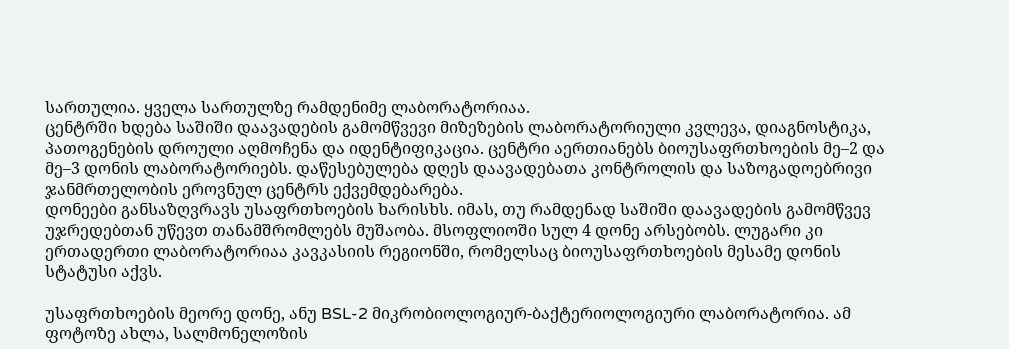სართულია. ყველა სართულზე რამდენიმე ლაბორატორიაა.
ცენტრში ხდება საშიში დაავადების გამომწვევი მიზეზების ლაბორატორიული კვლევა, დიაგნოსტიკა, პათოგენების დროული აღმოჩენა და იდენტიფიკაცია. ცენტრი აერთიანებს ბიოუსაფრთხოების მე–2 და მე–3 დონის ლაბორატორიებს. დაწესებულება დღეს დაავადებათა კონტროლის და საზოგადოებრივი ჯანმრთელობის ეროვნულ ცენტრს ექვემდებარება.
დონეები განსაზღვრავს უსაფრთხოების ხარისხს. იმას, თუ რამდენად საშიში დაავადების გამომწვევ უჯრედებთან უწევთ თანამშრომლებს მუშაობა. მსოფლიოში სულ 4 დონე არსებობს. ლუგარი კი ერთადერთი ლაბორატორიაა კავკასიის რეგიონში, რომელსაც ბიოუსაფრთხოების მესამე დონის სტატუსი აქვს.

უსაფრთხოების მეორე დონე, ანუ BSL-2 მიკრობიოლოგიურ-ბაქტერიოლოგიური ლაბორატორია. ამ ფოტოზე ახლა, სალმონელოზის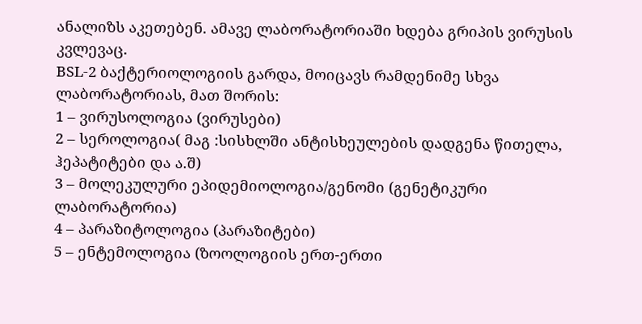ანალიზს აკეთებენ. ამავე ლაბორატორიაში ხდება გრიპის ვირუსის კვლევაც.
BSL-2 ბაქტერიოლოგიის გარდა, მოიცავს რამდენიმე სხვა ლაბორატორიას, მათ შორის:
1 – ვირუსოლოგია (ვირუსები)
2 – სეროლოგია( მაგ :სისხლში ანტისხეულების დადგენა წითელა, ჰეპატიტები და ა.შ)
3 – მოლეკულური ეპიდემიოლოგია/გენომი (გენეტიკური ლაბორატორია)
4 – პარაზიტოლოგია (პარაზიტები)
5 – ენტემოლოგია (ზოოლოგიის ერთ-ერთი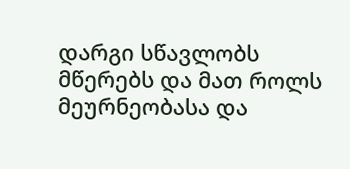დარგი სწავლობს მწერებს და მათ როლს მეურნეობასა და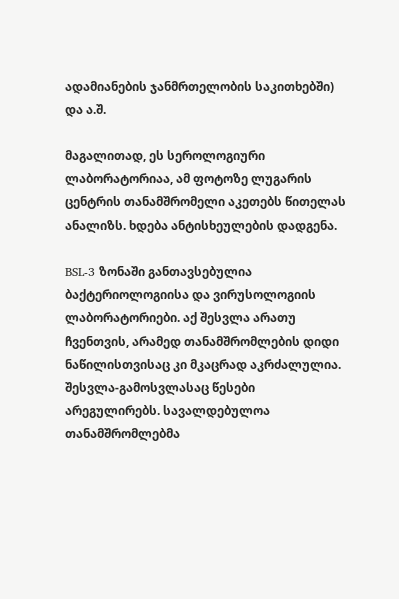ადამიანების ჯანმრთელობის საკითხებში) და ა.შ.

მაგალითად, ეს სეროლოგიური ლაბორატორიაა, ამ ფოტოზე ლუგარის ცენტრის თანამშრომელი აკეთებს წითელას ანალიზს. ხდება ანტისხეულების დადგენა.

BSL-3 ზონაში განთავსებულია ბაქტერიოლოგიისა და ვირუსოლოგიის ლაბორატორიები. აქ შესვლა არათუ ჩვენთვის, არამედ თანამშრომლების დიდი ნაწილისთვისაც კი მკაცრად აკრძალულია. შესვლა-გამოსვლასაც წესები არეგულირებს. სავალდებულოა თანამშრომლებმა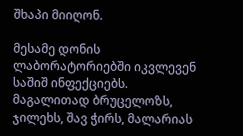შხაპი მიიღონ.

მესამე დონის ლაბორატორიებში იკვლევენ საშიშ ინფექციებს. მაგალითად ბრუცელოზს, ჯილეხს, შავ ჭირს, მალარიას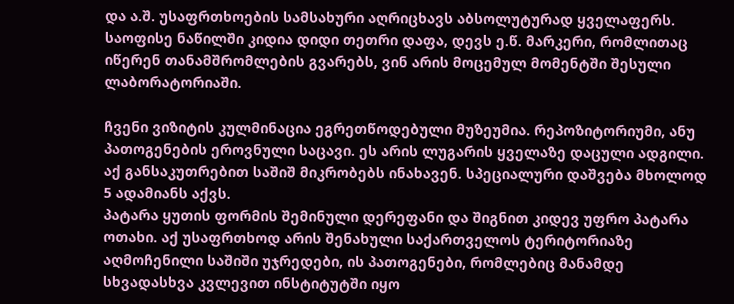და ა.შ. უსაფრთხოების სამსახური აღრიცხავს აბსოლუტურად ყველაფერს. საოფისე ნაწილში კიდია დიდი თეთრი დაფა, დევს ე.წ. მარკერი, რომლითაც იწერენ თანამშრომლების გვარებს, ვინ არის მოცემულ მომენტში შესული ლაბორატორიაში.

ჩვენი ვიზიტის კულმინაცია ეგრეთწოდებული მუზეუმია. რეპოზიტორიუმი, ანუ პათოგენების ეროვნული საცავი. ეს არის ლუგარის ყველაზე დაცული ადგილი. აქ განსაკუთრებით საშიშ მიკრობებს ინახავენ. სპეციალური დაშვება მხოლოდ 5 ადამიანს აქვს.
პატარა ყუთის ფორმის შემინული დერეფანი და შიგნით კიდევ უფრო პატარა ოთახი. აქ უსაფრთხოდ არის შენახული საქართველოს ტერიტორიაზე აღმოჩენილი საშიში უჯრედები, ის პათოგენები, რომლებიც მანამდე სხვადასხვა კვლევით ინსტიტუტში იყო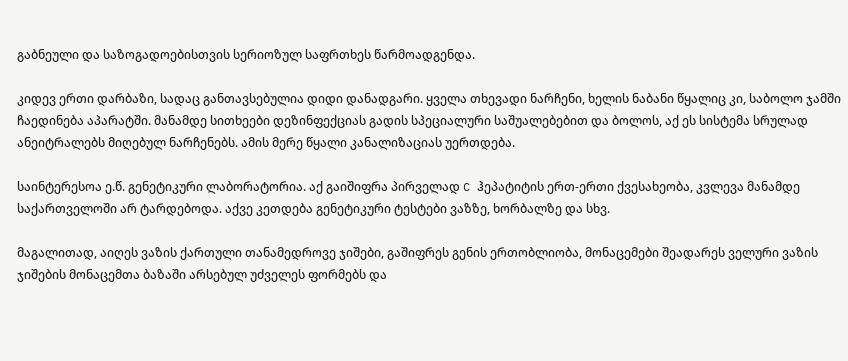გაბნეული და საზოგადოებისთვის სერიოზულ საფრთხეს წარმოადგენდა.

კიდევ ერთი დარბაზი, სადაც განთავსებულია დიდი დანადგარი. ყველა თხევადი ნარჩენი, ხელის ნაბანი წყალიც კი, საბოლო ჯამში ჩაედინება აპარატში. მანამდე სითხეები დეზინფექციას გადის სპეციალური საშუალებებით და ბოლოს, აქ ეს სისტემა სრულად ანეიტრალებს მიღებულ ნარჩენებს. ამის მერე წყალი კანალიზაციას უერთდება.

საინტერესოა ე.წ. გენეტიკური ლაბორატორია. აქ გაიშიფრა პირველად C ჰეპატიტის ერთ-ერთი ქვესახეობა, კვლევა მანამდე საქართველოში არ ტარდებოდა. აქვე კეთდება გენეტიკური ტესტები ვაზზე, ხორბალზე და სხვ.

მაგალითად, აიღეს ვაზის ქართული თანამედროვე ჯიშები, გაშიფრეს გენის ერთობლიობა, მონაცემები შეადარეს ველური ვაზის ჯიშების მონაცემთა ბაზაში არსებულ უძველეს ფორმებს და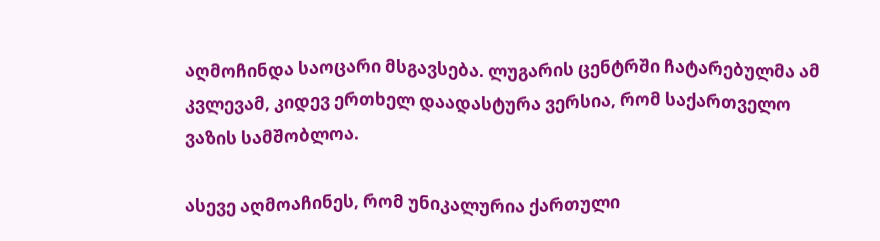აღმოჩინდა საოცარი მსგავსება. ლუგარის ცენტრში ჩატარებულმა ამ კვლევამ, კიდევ ერთხელ დაადასტურა ვერსია, რომ საქართველო ვაზის სამშობლოა.

ასევე აღმოაჩინეს, რომ უნიკალურია ქართული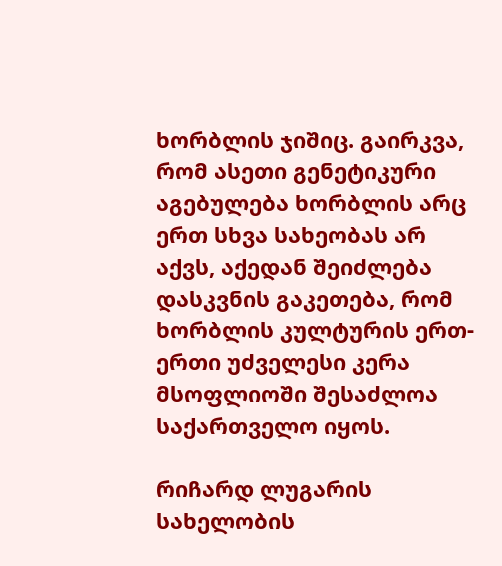ხორბლის ჯიშიც. გაირკვა, რომ ასეთი გენეტიკური აგებულება ხორბლის არც ერთ სხვა სახეობას არ აქვს, აქედან შეიძლება დასკვნის გაკეთება, რომ ხორბლის კულტურის ერთ-ერთი უძველესი კერა მსოფლიოში შესაძლოა საქართველო იყოს.

რიჩარდ ლუგარის სახელობის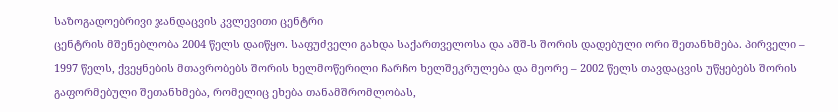საზოგადოებრივი ჯანდაცვის კვლევითი ცენტრი
ცენტრის მშენებლობა 2004 წელს დაიწყო. საფუძველი გახდა საქართველოსა და აშშ-ს შორის დადებული ორი შეთანხმება. პირველი – 1997 წელს, ქვეყნების მთავრობებს შორის ხელმოწერილი ჩარჩო ხელშეკრულება და მეორე – 2002 წელს თავდაცვის უწყებებს შორის გაფორმებული შეთანხმება, რომელიც ეხება თანამშრომლობას,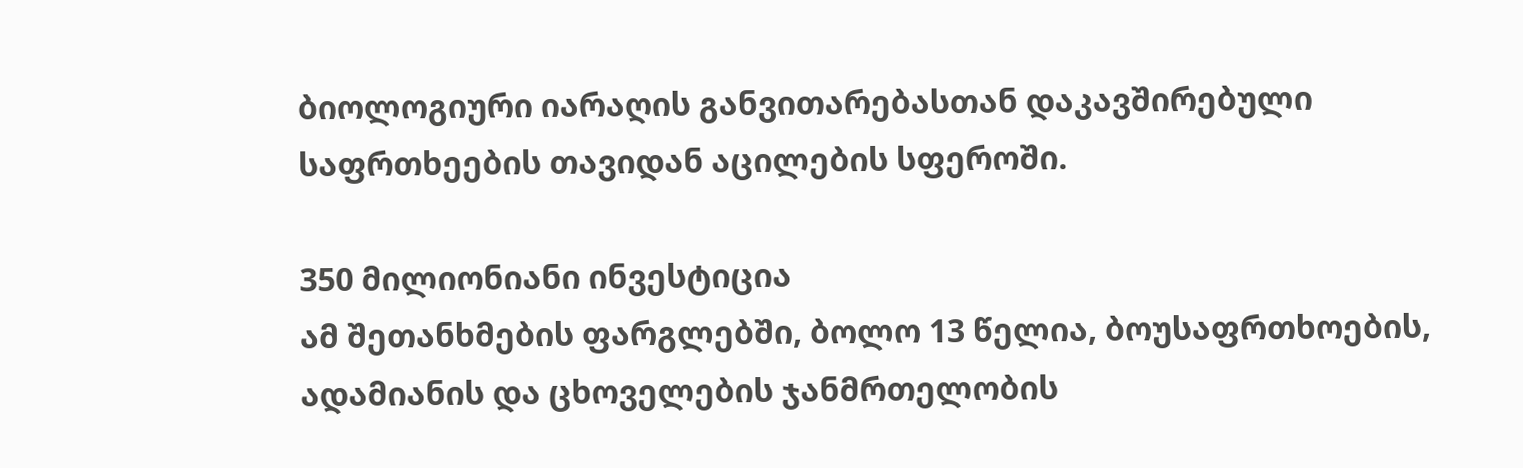ბიოლოგიური იარაღის განვითარებასთან დაკავშირებული საფრთხეების თავიდან აცილების სფეროში.

350 მილიონიანი ინვესტიცია
ამ შეთანხმების ფარგლებში, ბოლო 13 წელია, ბოუსაფრთხოების, ადამიანის და ცხოველების ჯანმრთელობის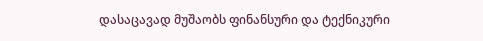დასაცავად მუშაობს ფინანსური და ტექნიკური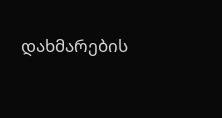დახმარების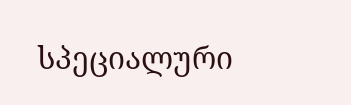სპეციალური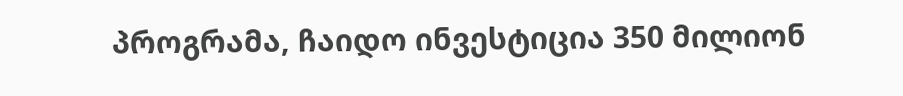პროგრამა, ჩაიდო ინვესტიცია 350 მილიონ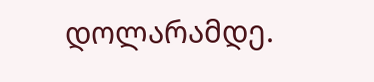დოლარამდე.